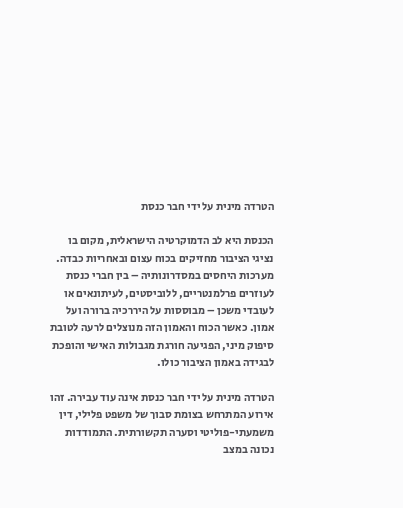הטרדה מינית על ידי חבר כנסת

הכנסת היא לב הדמוקרטיה הישראלית, מקום בו נציגי הציבור מחזיקים בכוח עצום ובאחריות כבדה. מערכות היחסים במסדרונותיה – בין חברי כנסת לעוזרים פרלמנטריים, ללוביסטים, לעיתונאים או לעובדי משכן – מבוססות על היררכיה ברורה ועל אמון. כאשר הכוח והאמון הזה מנוצלים לרעה לטובת סיפוק מיני, הפגיעה חורגת מגבולות האישי והופכת לבגידה באמון הציבור כולו.

הטרדה מינית על ידי חבר כנסת אינה עוד עבירה. זהו אירוע המתרחש בצומת סבוך של משפט פלילי, דין משמעתי-פוליטי וסערה תקשורתית. התמודדות נכונה במצב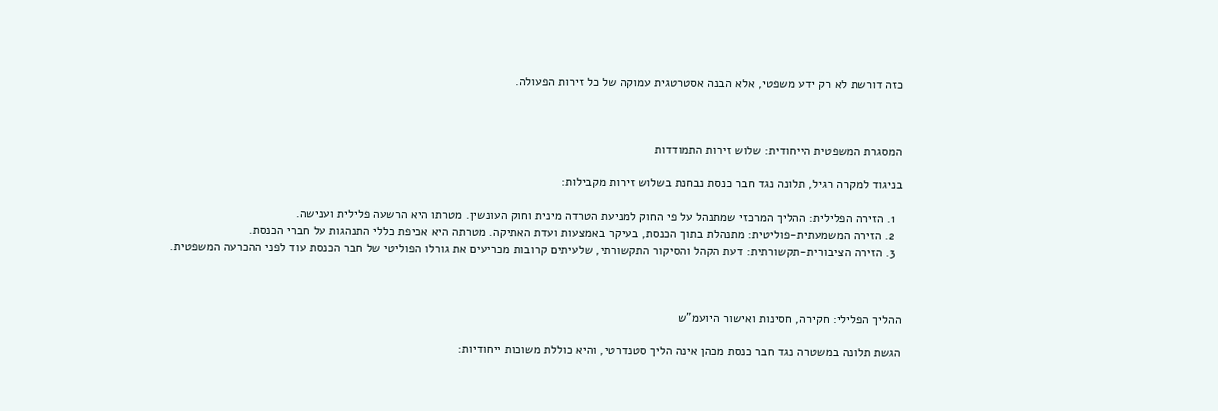כזה דורשת לא רק ידע משפטי, אלא הבנה אסטרטגית עמוקה של כל זירות הפעולה.



המסגרת המשפטית הייחודית: שלוש זירות התמודדות

בניגוד למקרה רגיל, תלונה נגד חבר כנסת נבחנת בשלוש זירות מקבילות:

  1. הזירה הפלילית: ההליך המרכזי שמתנהל על פי החוק למניעת הטרדה מינית וחוק העונשין. מטרתו היא הרשעה פלילית וענישה.
  2. הזירה המשמעתית-פוליטית: מתנהלת בתוך הכנסת, בעיקר באמצעות ועדת האתיקה. מטרתה היא אכיפת כללי התנהגות על חברי הכנסת.
  3. הזירה הציבורית-תקשורתית: דעת הקהל והסיקור התקשורתי, שלעיתים קרובות מכריעים את גורלו הפוליטי של חבר הכנסת עוד לפני ההכרעה המשפטית.



ההליך הפלילי: חקירה, חסינות ואישור היועמ"ש

הגשת תלונה במשטרה נגד חבר כנסת מכהן אינה הליך סטנדרטי, והיא כוללת משוכות ייחודיות: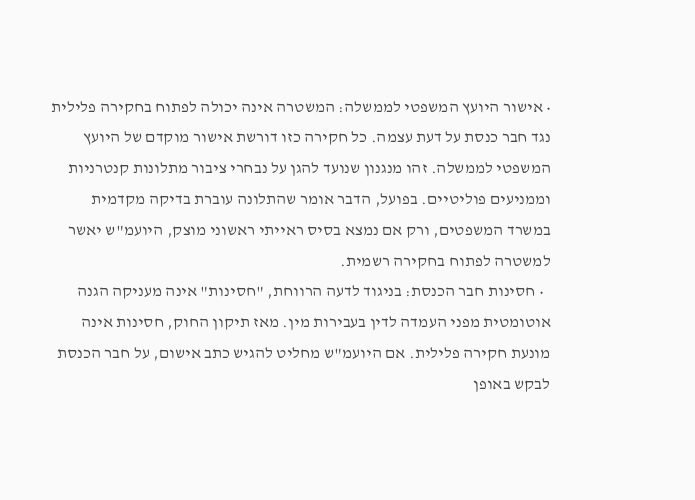• אישור היועץ המשפטי לממשלה: המשטרה אינה יכולה לפתוח בחקירה פלילית נגד חבר כנסת על דעת עצמה. כל חקירה כזו דורשת אישור מוקדם של היועץ המשפטי לממשלה. זהו מנגנון שנועד להגן על נבחרי ציבור מתלונות קנטרניות וממניעים פוליטיים. בפועל, הדבר אומר שהתלונה עוברת בדיקה מקדמית במשרד המשפטים, ורק אם נמצא בסיס ראייתי ראשוני מוצק, היועמ"ש יאשר למשטרה לפתוח בחקירה רשמית.
  • חסינות חבר הכנסת: בניגוד לדעה הרווחת, "חסינות" אינה מעניקה הגנה אוטומטית מפני העמדה לדין בעבירות מין. מאז תיקון החוק, חסינות אינה מונעת חקירה פלילית. אם היועמ"ש מחליט להגיש כתב אישום, על חבר הכנסת לבקש באופן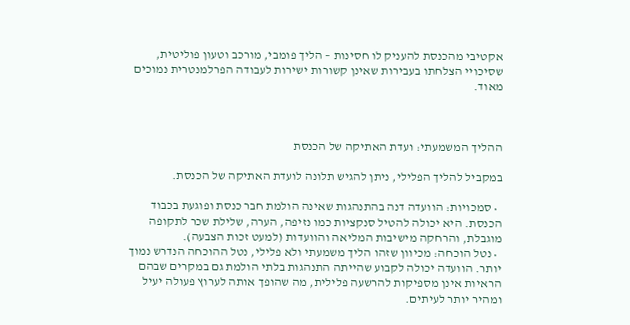אקטיבי מהכנסת להעניק לו חסינות – הליך פומבי, מורכב וטעון פוליטית, שסיכויי הצלחתו בעבירות שאינן קשורות ישירות לעבודה הפרלמנטרית נמוכים מאוד.



ההליך המשמעתי: ועדת האתיקה של הכנסת

במקביל להליך הפלילי, ניתן להגיש תלונה לועדת האתיקה של הכנסת.

  • סמכויות: הוועדה דנה בהתנהגות שאינה הולמת חבר כנסת ופוגעת בכבוד הכנסת. היא יכולה להטיל סנקציות כמו נזיפה, הערה, שלילת שכר לתקופה מוגבלת, והרחקה מישיבות המליאה והוועדות (למעט זכות הצבעה).
  • נטל הוכחה: מכיוון שזהו הליך משמעתי ולא פלילי, נטל ההוכחה הנדרש נמוך יותר. הוועדה יכולה לקבוע שהייתה התנהגות בלתי הולמת גם במקרים שבהם הראיות אינן מספיקות להרשעה פלילית, מה שהופך אותה לערוץ פעולה יעיל ומהיר יותר לעיתים.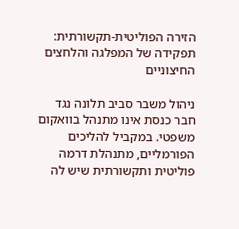הזירה הפוליטית-תקשורתית: תפקידה של המפלגה והלחצים החיצוניים

ניהול משבר סביב תלונה נגד חבר כנסת אינו מתנהל בוואקום משפטי. במקביל להליכים הפורמליים, מתנהלת דרמה פוליטית ותקשורתית שיש לה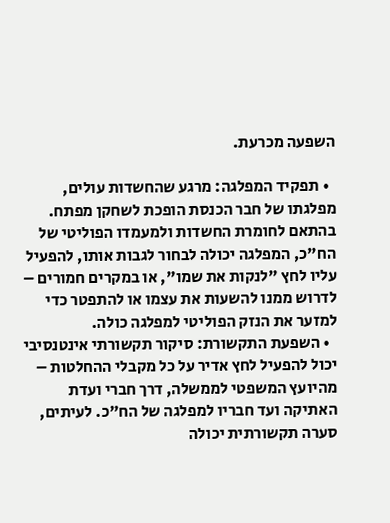השפעה מכרעת.

  • תפקיד המפלגה: מרגע שהחשדות עולים, מפלגתו של חבר הכנסת הופכת לשחקן מפתח. בהתאם לחומרת החשדות ולמעמדו הפוליטי של הח"כ, המפלגה יכולה לבחור לגבות אותו, להפעיל עליו לחץ "לנקות את שמו", או במקרים חמורים – לדרוש ממנו להשעות את עצמו או להתפטר כדי למזער את הנזק הפוליטי למפלגה כולה.
  • השפעת התקשורת: סיקור תקשורתי אינטנסיבי יכול להפעיל לחץ אדיר על כל מקבלי ההחלטות – מהיועץ המשפטי לממשלה, דרך חברי ועדת האתיקה ועד חבריו למפלגה של הח"כ. לעיתים, סערה תקשורתית יכולה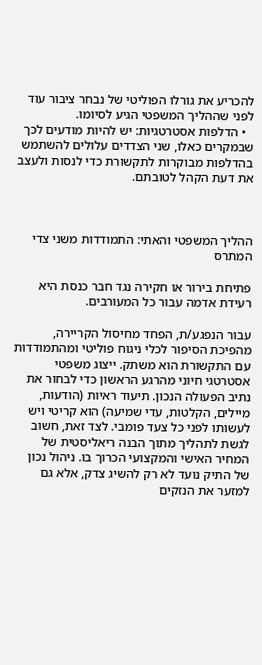להכריע את גורלו הפוליטי של נבחר ציבור עוד לפני שההליך המשפטי הגיע לסיומו.
  • הדלפות אסטרטגיות: יש להיות מודעים לכך שבמקרים כאלו, שני הצדדים עלולים להשתמש בהדלפות מבוקרות לתקשורת כדי לנסות ולעצב את דעת הקהל לטובתם.



ההליך המשפטי והאתי: התמודדות משני צדי המתרס

פתיחת בירור או חקירה נגד חבר כנסת היא רעידת אדמה עבור כל המעורבים.

עבור הנפגע/ת, הפחד מחיסול הקריירה, מהפיכת הסיפור לכלי ניגוח פוליטי ומהתמודדות עם התקשורת הוא משתק. ייצוג משפטי אסטרטגי חיוני מהרגע הראשון כדי לבחור את נתיב הפעולה הנכון. תיעוד ראיות (הודעות, מיילים, הקלטות, עדי שמיעה) הוא קריטי ויש לעשותו לפני כל צעד פומבי. לצד זאת, חשוב לגשת לתהליך מתוך הבנה ריאליסטית של המחיר האישי והמקצועי הכרוך בו. ניהול נכון של התיק נועד לא רק להשיג צדק, אלא גם למזער את הנזקים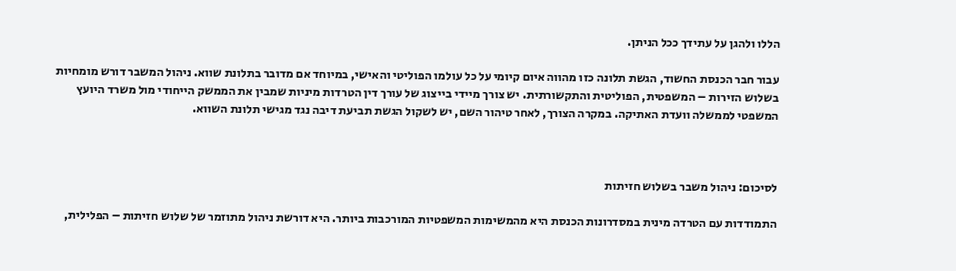הללו ולהגן על עתידך ככל הניתן.

עבור חבר הכנסת החשוד, הגשת תלונה כזו מהווה איום קיומי על כל עולמו הפוליטי והאישי, במיוחד אם מדובר בתלונת שווא. ניהול המשבר דורש מומחיות בשלוש הזירות – המשפטית, הפוליטית והתקשורתית. יש צורך מיידי בייצוג של עורך דין הטרדות מיניות שמבין את הממשק הייחודי מול משרד היועץ המשפטי לממשלה וועדת האתיקה. במקרה הצורך, לאחר טיהור השם, יש לשקול הגשת תביעת דיבה נגד מגישי תלונת השווא.



לסיכום: ניהול משבר בשלוש חזיתות

התמודדות עם הטרדה מינית במסדרונות הכנסת היא מהמשימות המשפטיות המורכבות ביותר. היא דורשת ניהול מתוזמר של שלוש חזיתות – הפלילית,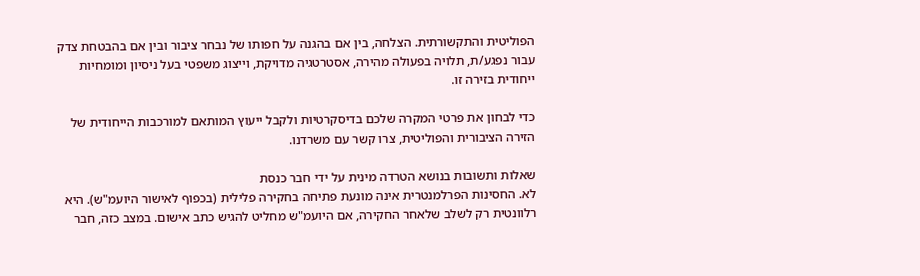הפוליטית והתקשורתית. הצלחה, בין אם בהגנה על חפותו של נבחר ציבור ובין אם בהבטחת צדק עבור נפגע/ת, תלויה בפעולה מהירה, אסטרטגיה מדויקת, וייצוג משפטי בעל ניסיון ומומחיות ייחודית בזירה זו.

כדי לבחון את פרטי המקרה שלכם בדיסקרטיות ולקבל ייעוץ המותאם למורכבות הייחודית של הזירה הציבורית והפוליטית, צרו קשר עם משרדנו.

שאלות ותשובות בנושא הטרדה מינית על ידי חבר כנסת
לא. החסינות הפרלמנטרית אינה מונעת פתיחה בחקירה פלילית (בכפוף לאישור היועמ"ש). היא רלוונטית רק לשלב שלאחר החקירה, אם היועמ"ש מחליט להגיש כתב אישום. במצב כזה, חבר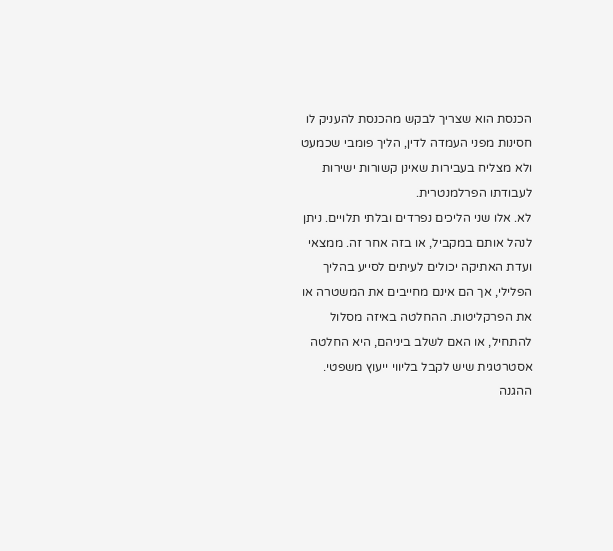הכנסת הוא שצריך לבקש מהכנסת להעניק לו חסינות מפני העמדה לדין, הליך פומבי שכמעט ולא מצליח בעבירות שאינן קשורות ישירות לעבודתו הפרלמנטרית.
לא. אלו שני הליכים נפרדים ובלתי תלויים. ניתן לנהל אותם במקביל, או בזה אחר זה. ממצאי ועדת האתיקה יכולים לעיתים לסייע בהליך הפלילי, אך הם אינם מחייבים את המשטרה או את הפרקליטות. ההחלטה באיזה מסלול להתחיל, או האם לשלב ביניהם, היא החלטה אסטרטגית שיש לקבל בליווי ייעוץ משפטי.
ההגנה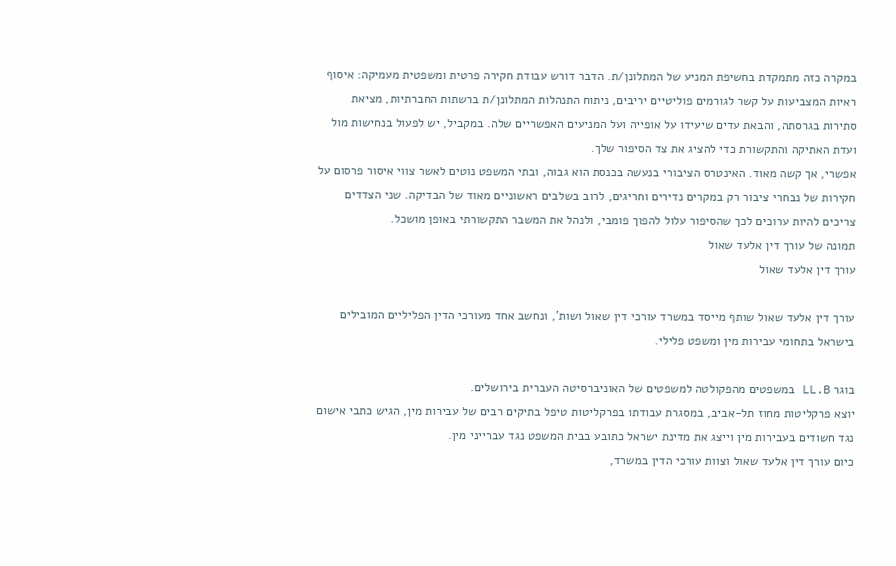במקרה כזה מתמקדת בחשיפת המניע של המתלונן/ת. הדבר דורש עבודת חקירה פרטית ומשפטית מעמיקה: איסוף ראיות המצביעות על קשר לגורמים פוליטיים יריבים, ניתוח התנהלות המתלונן/ת ברשתות החברתיות, מציאת סתירות בגרסתה, והבאת עדים שיעידו על אופייה ועל המניעים האפשריים שלה. במקביל, יש לפעול בנחישות מול ועדת האתיקה והתקשורת כדי להציג את צד הסיפור שלך.
אפשרי, אך קשה מאוד. האינטרס הציבורי בנעשה בכנסת הוא גבוה, ובתי המשפט נוטים לאשר צווי איסור פרסום על חקירות של נבחרי ציבור רק במקרים נדירים וחריגים, לרוב בשלבים ראשוניים מאוד של הבדיקה. שני הצדדים צריכים להיות ערוכים לכך שהסיפור עלול להפוך פומבי, ולנהל את המשבר התקשורתי באופן מושכל.
תמונה של עורך דין אלעד שאול
עורך דין אלעד שאול

עורך דין אלעד שאול שותף מייסד במשרד עורכי דין שאול ושות', ונחשב אחד מעורכי הדין הפליליים המובילים בישראל בתחומי עבירות מין ומשפט פלילי.

בוגר LL.B במשפטים מהפקולטה למשפטים של האוניברסיטה העברית בירושלים.
יוצא פרקליטות מחוז תל-אביב, במסגרת עבודתו בפרקליטות טיפל בתיקים רבים של עבירות מין, הגיש כתבי אישום נגד חשודים בעבירות מין וייצג את מדינת ישראל כתובע בבית המשפט נגד עברייני מין.
כיום עורך דין אלעד שאול וצוות עורכי הדין במשרד,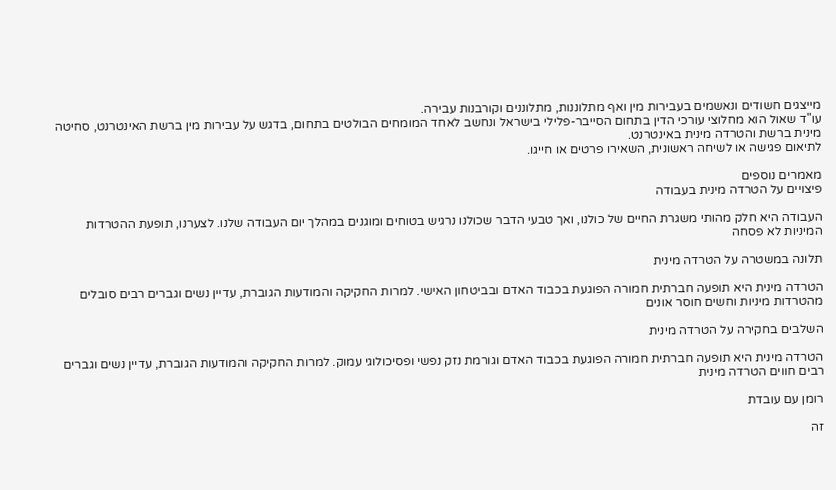מייצגים חשודים ונאשמים בעבירות מין ואף מתלוננות, מתלוננים וקורבנות עבירה.
עו"ד שאול הוא מחלוצי עורכי הדין בתחום הסייבר-פלילי בישראל ונחשב לאחד המומחים הבולטים בתחום, בדגש על עבירות מין ברשת האינטרנט, סחיטה מינית ברשת והטרדה מינית באינטרנט.
לתיאום פגישה או לשיחה ראשונית, השאירו פרטים או חייגו.

מאמרים נוספים
פיצויים על הטרדה מינית בעבודה

העבודה היא חלק מהותי משגרת החיים של כולנו, ואך טבעי הדבר שכולנו נרגיש בטוחים ומוגנים במהלך יום העבודה שלנו. לצערנו, תופעת ההטרדות המיניות לא פסחה

תלונה במשטרה על הטרדה מינית

הטרדה מינית היא תופעה חברתית חמורה הפוגעת בכבוד האדם ובביטחון האישי. למרות החקיקה והמודעות הגוברת, עדיין נשים וגברים רבים סובלים מהטרדות מיניות וחשים חוסר אונים

השלבים בחקירה על הטרדה מינית

הטרדה מינית היא תופעה חברתית חמורה הפוגעת בכבוד האדם וגורמת נזק נפשי ופסיכולוגי עמוק. למרות החקיקה והמודעות הגוברת, עדיין נשים וגברים רבים חווים הטרדה מינית

רומן עם עובדת

זה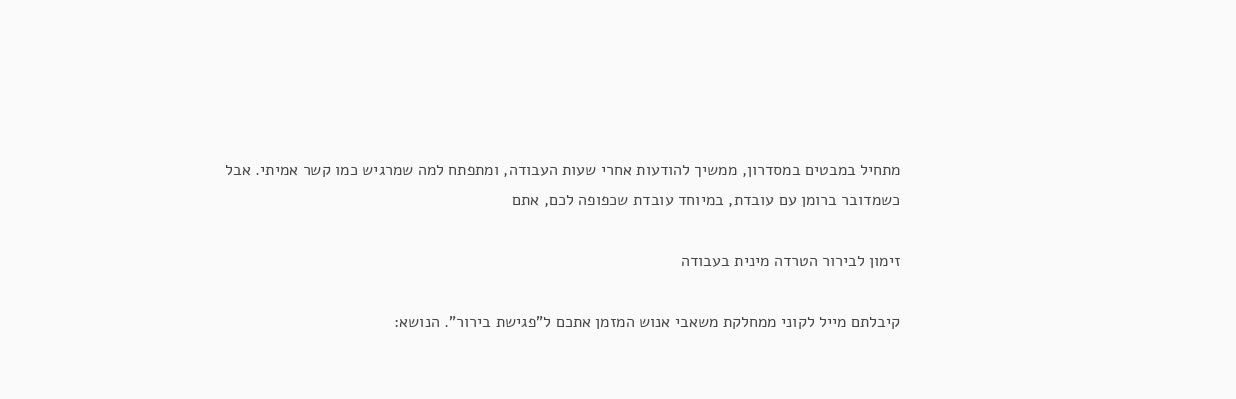מתחיל במבטים במסדרון, ממשיך להודעות אחרי שעות העבודה, ומתפתח למה שמרגיש כמו קשר אמיתי. אבל כשמדובר ברומן עם עובדת, במיוחד עובדת שכפופה לכם, אתם

זימון לבירור הטרדה מינית בעבודה

קיבלתם מייל לקוני ממחלקת משאבי אנוש המזמן אתכם ל"פגישת בירור". הנושא: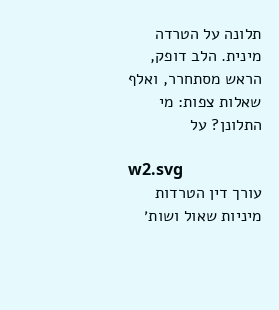תלונה על הטרדה מינית. הלב דופק, הראש מסתחרר, ואלף שאלות צפות: מי התלונן? על

w2.svg
עורך דין הטרדות מיניות שאול ושות׳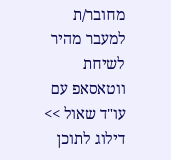מחובר/ת
למעבר מהיר לשיחת ווטאסאפ עם עו"ד שאול >>
דילוג לתוכן